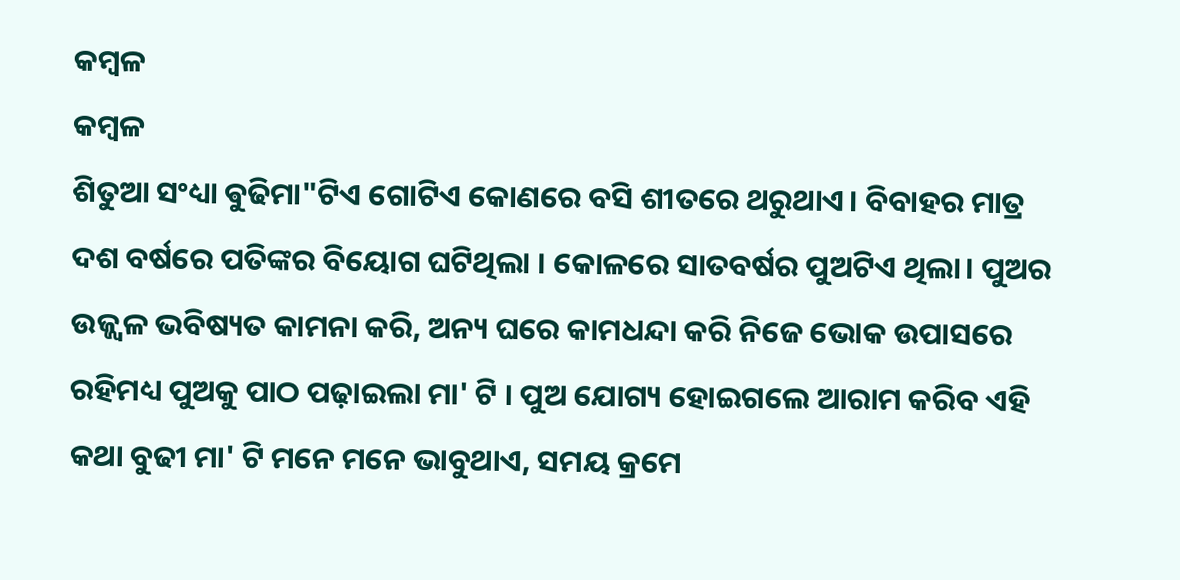କମ୍ବଳ
କମ୍ବଳ
ଶିତୁଆ ସଂଧ୍ୟା ଵୁଢିମା"ଟିଏ ଗୋଟିଏ କୋଣରେ ବସି ଶୀତରେ ଥରୁଥାଏ। ବିବାହର ମାତ୍ର ଦଶ ବର୍ଷରେ ପତିଙ୍କର ବିୟୋଗ ଘଟିଥିଲା । କୋଳରେ ସାତବର୍ଷର ପୁଅଟିଏ ଥିଲା। ପୁଅର ଉଜ୍ଜ୍ୱଳ ଭବିଷ୍ୟତ କାମନା କରି, ଅନ୍ୟ ଘରେ କାମଧନ୍ଦା କରି ନିଜେ ଭୋକ ଉପାସରେ ରହିମଧ୍ୟ ପୁଅକୁ ପାଠ ପଢ଼ାଇଲା ମା' ଟି । ପୁଅ ଯୋଗ୍ୟ ହୋଇଗଲେ ଆରାମ କରିବ ଏହି କଥା ବୁଢୀ ମା' ଟି ମନେ ମନେ ଭାବୁଥାଏ, ସମୟ କ୍ରମେ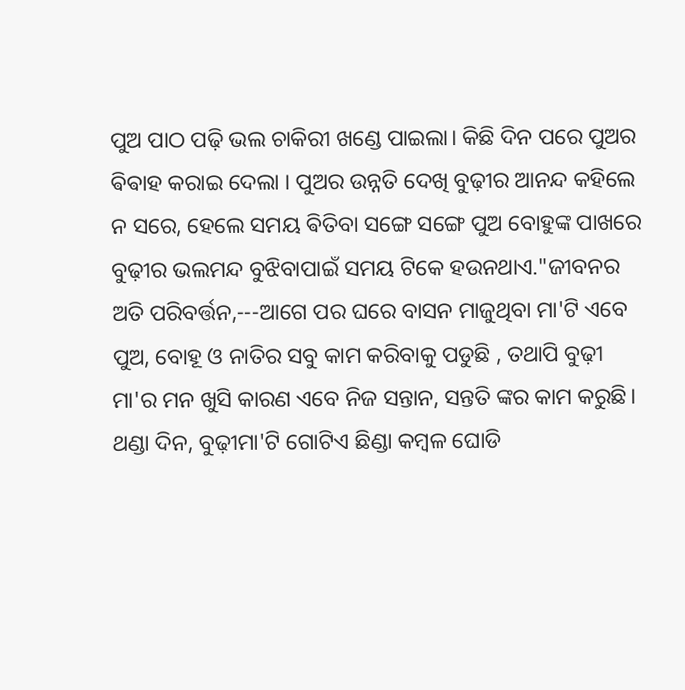ପୁଅ ପାଠ ପଢ଼ି ଭଲ ଚାକିରୀ ଖଣ୍ଡେ ପାଇଲା। କିଛି ଦିନ ପରେ ପୁଅର ଵିଵାହ କରାଇ ଦେଲା । ପୁଅର ଉନ୍ନତି ଦେଖି ବୁଢ଼ୀର ଆନନ୍ଦ କହିଲେ ନ ସରେ, ହେଲେ ସମୟ ଵିତିବା ସଙ୍ଗେ ସଙ୍ଗେ ପୁଅ ବୋହୁଙ୍କ ପାଖରେ ବୁଢ଼ୀର ଭଲମନ୍ଦ ବୁଝିବାପାଇଁ ସମୟ ଟିକେ ହଉନଥାଏ."ଜୀବନର ଅତି ପରିବର୍ତ୍ତନ,---ଆଗେ ପର ଘରେ ବାସନ ମାଜୁଥିବା ମା'ଟି ଏବେ ପୁଅ, ବୋହୂ ଓ ନାତିର ସବୁ କାମ କରିବାକୁ ପଡୁଛି , ତଥାପି ବୁଢ଼ୀ ମା'ର ମନ ଖୁସି କାରଣ ଏବେ ନିଜ ସନ୍ତାନ, ସନ୍ତତି ଙ୍କର କାମ କରୁଛି।
ଥଣ୍ଡା ଦିନ, ବୁଢ଼ୀମା'ଟି ଗୋଟିଏ ଛିଣ୍ଡା କମ୍ବଳ ଘୋଡି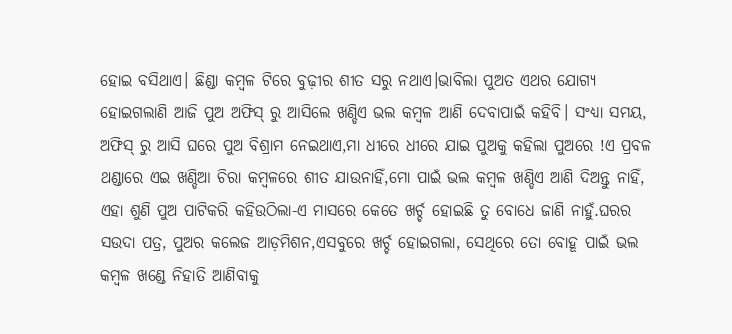ହୋଇ ବସିଥାଏ। ଛିଣ୍ଡା କମ୍ବଳ ଟିରେ ବୁଢ଼ୀର ଶୀତ ସରୁ ନଥାଏ।ଭାବିଲା ପୁଅତ ଏଥର ଯୋଗ୍ୟ ହୋଇଗଲାଣି ଆଜି ପୁଅ ଅଫିସ୍ ରୁ ଆସିଲେ ଖଣ୍ଡିଏ ଭଲ କମ୍ବଳ ଆଣି ଦେବାପାଇଁ କହିବି। ସଂଧ୍ୟା ସମୟ, ଅଫିସ୍ ରୁ ଆସି ଘରେ ପୁଅ ବିଶ୍ରାମ ନେଇଥାଏ,ମା ଧୀରେ ଧୀରେ ଯାଇ ପୁଅକୁ କହିଲା ପୁଅରେ !ଏ ପ୍ରବଳ ଥଣ୍ଡାରେ ଏଇ ଖଣ୍ଡିଆ ଚିରା କମ୍ବଳରେ ଶୀତ ଯାଉନାହିଁ,ମୋ ପାଇଁ ଭଲ କମ୍ବଳ ଖଣ୍ଡିଏ ଆଣି ଦିଅନ୍ତୁ ନାହିଁ, ଏହା ଶୁଣି ପୁଅ ପାଟିକରି କହିଉଠିଲା-ଏ ମାସରେ କେତେ ଖର୍ଚ୍ଚ ହୋଇଛି ତୁ ବୋଧେ ଜାଣି ନାହୁଁ.ଘରର ସଉଦା ପତ୍ର, ପୁଅର କଲେଜ ଆଡ଼ମିଶନ,ଏସବୁରେ ଖର୍ଚ୍ଚ ହୋଇଗଲା, ସେଥିରେ ତୋ ବୋହୂ ପାଇଁ ଭଲ କମ୍ବଳ ଖଣ୍ଡେ ନିହାତି ଆଣିବାକୁ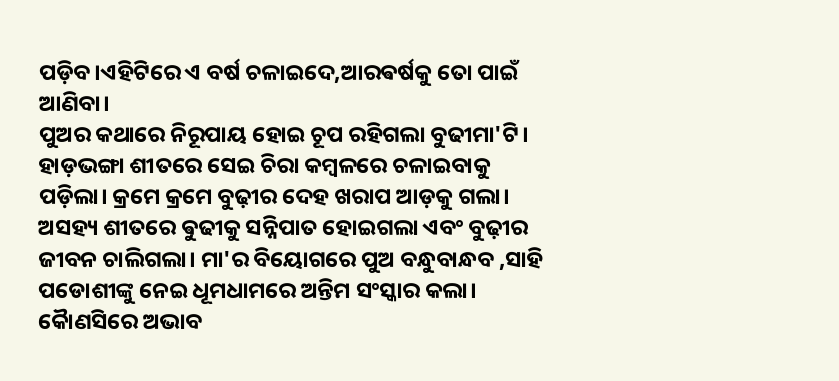ପଡ଼ିବ।ଏହିଟିରେ ଏ ବର୍ଷ ଚଳାଇଦେ,ଆରଵର୍ଷକୁ ତୋ ପାଇଁ ଆଣିବା।
ପୁଅର କଥାରେ ନିରୂପାୟ ହୋଇ ଚୂପ ରହିଗଲା ବୁଢୀମା'ଟି। ହାଡ଼ଭଙ୍ଗା ଶୀତରେ ସେଇ ଚିରା କମ୍ବଳରେ ଚଳାଇବାକୁ ପଡ଼ିଲା। କ୍ରମେ କ୍ରମେ ବୁଢ଼ୀର ଦେହ ଖରାପ ଆଡ଼କୁ ଗଲା। ଅସହ୍ୟ ଶୀତରେ ଵୁଢୀକୁ ସନ୍ନିପାତ ହୋଇଗଲା ଏବଂ ବୁଢ଼ୀର ଜୀବନ ଚାଲିଗଲା। ମା'ର ବିୟୋଗରେ ପୁଅ ବନ୍ଧୁବାନ୍ଧବ ,ସାହି ପଡୋଶୀଙ୍କୁ ନେଇ ଧୂମଧାମରେ ଅନ୍ତିମ ସଂସ୍କାର କଲା। କୋୖଣସିରେ ଅଭାବ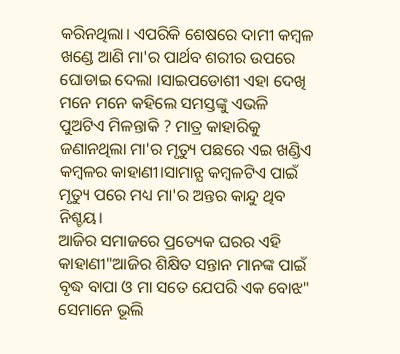କରିନଥିଲା। ଏପରିକି ଶେଷରେ ଦାମୀ କମ୍ବଳ ଖଣ୍ଡେ ଆଣି ମା'ର ପାର୍ଥବ ଶରୀର ଉପରେ ଘୋଡାଇ ଦେଲା ।ସାଇପଡୋଶୀ ଏହା ଦେଖି ମନେ ମନେ କହିଲେ ସମସ୍ତଙ୍କୁ ଏଭଳି ପୁଅଟିଏ ମିଳନ୍ତାକି ? ମାତ୍ର କାହାରିକୁ ଜଣାନଥିଲା ମା'ର ମୃତ୍ୟୁ ପଛରେ ଏଇ ଖଣ୍ଡିଏ କମ୍ବଳର କାହାଣୀ।ସାମାନ୍ଯ କମ୍ବଳଟିଏ ପାଇଁ ମୃତ୍ୟୁ ପରେ ମଧ୍ୟ ମା'ର ଅନ୍ତର କାନ୍ଦୁ ଥିବ ନିଶ୍ଚୟ।
ଆଜିର ସମାଜରେ ପ୍ରତ୍ୟେକ ଘରର ଏହି କାହାଣୀ"ଆଜିର ଶିକ୍ଷିତ ସନ୍ତାନ ମାନଙ୍କ ପାଇଁ ବୃଦ୍ଧ ବାପା ଓ ମା ସତେ ଯେପରି ଏକ ବୋଝ"
ସେମାନେ ଭୂଲି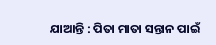ଯାଆନ୍ତି : ପିତା ମାତା ସନ୍ତାନ ପାଇଁ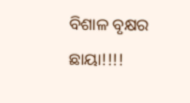ବିଶାଳ ବୃକ୍ଷର ଛାୟା!!!!